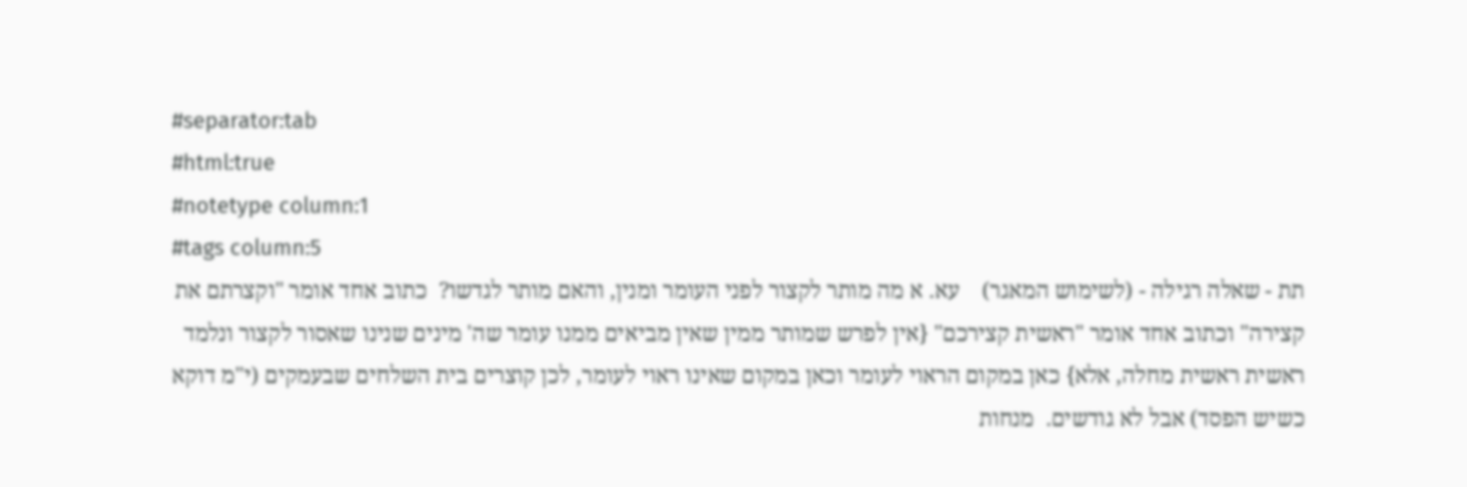#separator:tab
#html:true
#notetype column:1
#tags column:5
תת - שאלה רגילה - (לשימוש המאגר)    עא. א מה מותר לקצור לפני העומר ומנין, והאם מותר לגדשו?  כתוב אחד אומר "וקצרתם את קצירה" וכתוב אחד אומר "ראשית קצירכם" {אין לפרש שמותר ממין שאין מביאים ממנו עומר שה' מינים שנינו שאסור לקצור ונלמד ראשית ראשית מחלה, אלא} כאן במקום הראוי לעומר וכאן במקום שאינו ראוי לעומר, לכן קוצרים בית השלחים שבעמקים (י"מ דוקא כשיש הפסד) אבל לא גודשים.  מנחות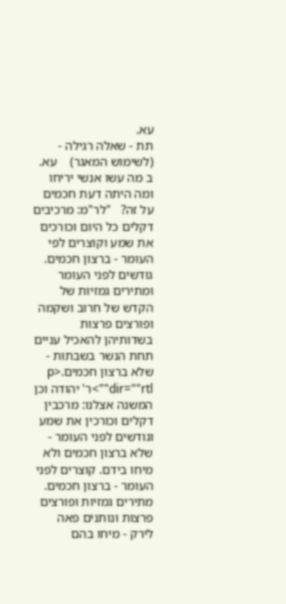עא.
תת - שאלה רגילה - (לשימוש המאגר)    עא. ב מה עשו אנשי יריחו ומה היתה דעת חכמים על זה?   "לר"מ: מרכיבים דקלים כל היום וכורכים את שמע וקוצרים לפי העומר - ברצון חכמים. גודשים לפני העומר ומתירים גמזיות של הקדש של חרוב ושקמה ופורצים פרצות בשדותיהן להאכיל עניים תחת הנשר בשבתות - שלא ברצון חכמים.<p dir=""rtl"">ר' יהודה וכן המשנה אצלנו: מרכבין דקלים וכורכין את שמע וגודשים לפני העומר - שלא ברצון חכמים ולא מיחו בידם. קוצרים לפני העומר - ברצון חכמים. מתירים גמזיות ופורצים פרצות ונותנים פאה לירק - מיחו בהם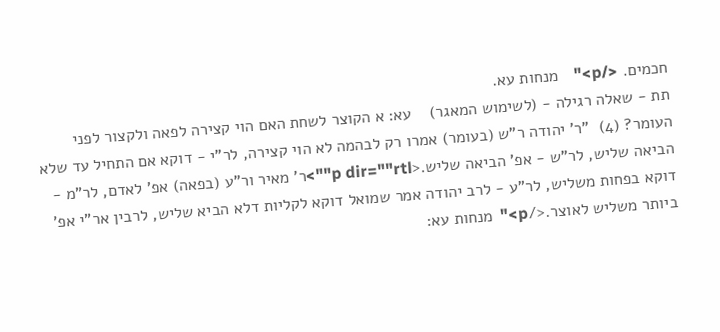חכמים. </p>"    מנחות עא.
תת - שאלה רגילה - (לשימוש המאגר)    עא: א הקוצר לשחת האם הוי קצירה לפאה ולקצור לפני העומר? (4)  "ר' יהודה ר"ש (בעומר) אמרו רק לבהמה לא הוי קצירה, לר"י - דוקא אם התחיל עד שלא הביאה שליש, לר"ש - אפ' הביאה שליש.<p dir=""rtl"">ר' מאיר ור"ע (בפאה) אפ' לאדם, לר"מ - דוקא בפחות משליש, לר"ע - לרב יהודה אמר שמואל דוקא לקליות דלא הביא שליש, לרבין אר"י אפ' ביותר משליש לאוצר.</p>"  מנחות עא: